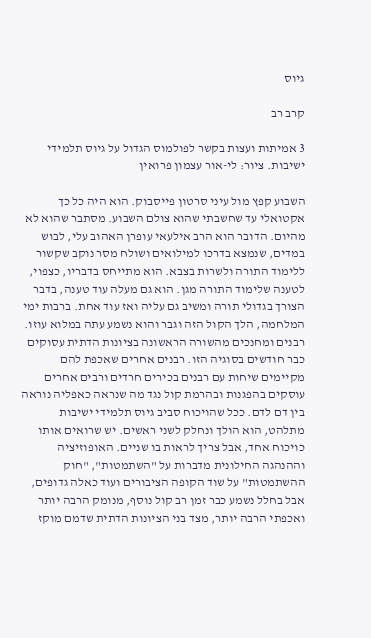גיוס

קרב רב

3 אמיתות ועצות בקשר לפולמוס הגדול על גיוס תלמידי ישיבות. ציור: לי-אור עצמון פרואין

השבוע קפץ מול עיני סרטון פייסבוק. הוא היה כל כך אקטואלי עד שחשבתי שהוא צולם השבוע. מסתבר שהוא לא מהיום. הדובר הוא הרב אילעאי עופרן האהוב עלי, לבוש במדים, שנמצא בדרכו למילואים ושולח מסר נוקב שקשור ללימוד התורה ולשרות בצבא. הוא מתייחס בדבריו, כצפוי, לטענה שלימוד התורה מגן. הוא גם מעלה עוד טענה, בדבר הצורך בגדולי תורה ומשיב גם עליה ואז עוד אחת. ברבות ימי המלחמה, הלך הקול הזה וגבר והוא נשמע עתה במלוא עוזו. רבנים ומחנכים מהשורה הראשונה בציונות הדתית עסוקים כבר חודשים בסוגיה הזו. רבנים אחרים שאכפת להם מקיימים שיחות עם רבנים בכירים חרדים ורבים אחרים עוסקים בהפגנות ובהרמת קול נגד מה שנראה כאפליה נוראה בין דם לדם. ככל שהויכוח סביב גיוס תלמידי ישיבות מתלהט, הוא הולך ונחלק לשני ראשים. יש שרואים אותו כויכוח אחד, אבל צריך לראות בו שניים. האופוזיציה וההנהגה החילונית מדברות על "השתמטות", "חוק ההשתמטות" על שוד הקופה הציבורים ועוד כאלה גדופים, אבל בחלל נשמע כבר זמן רב קול נוסף, מנומק הרבה יותר ואכפתי הרבה יותר, מצד בני הציונות הדתית שדמם מוקז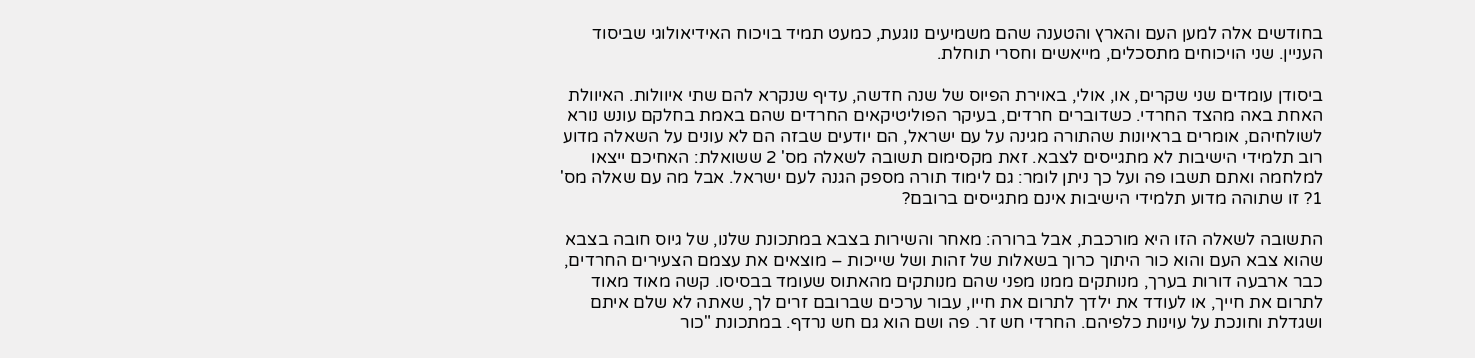בחודשים אלה למען העם והארץ והטענה שהם משמיעים נוגעת, כמעט תמיד בויכוח האידיאולוגי שביסוד העניין. שני הויכוחים מתסכלים, מייאשים וחסרי תוחלת.

ביסודן עומדים שני שקרים, או, אולי, באוירת הפיוס של שנה חדשה, עדיף שנקרא להם שתי איוולות. האיוולת האחת באה מהצד החרדי. כשדוברים חרדים, בעיקר הפוליטיקאים החרדים שהם באמת בחלקם עונש נורא לשולחיהם, אומרים בראיונות שהתורה מגינה על עם ישראל, הם יודעים שבזה הם לא עונים על השאלה מדוע רוב תלמידי הישיבות לא מתגייסים לצבא. זאת מקסימום תשובה לשאלה מס' 2 ששואלת: האחיכם ייצאו למלחמה ואתם תשבו פה ועל כך ניתן לומר: גם לימוד תורה מספק הגנה לעם ישראל. אבל מה עם שאלה מס' 1? זו שתוהה מדוע תלמידי הישיבות אינם מתגייסים ברובם?

התשובה לשאלה הזו היא מורכבת, אבל ברורה: מאחר והשירות בצבא במתכונת שלנו, של גיוס חובה בצבא שהוא צבא העם והוא כור היתוך כרוך בשאלות של זהות ושל שייכות – מוצאים את עצמם הצעירים החרדים, כבר ארבעה דורות בערך, מנותקים ממנו מפני שהם מנותקים מהאתוס שעומד בבסיסו. קשה מאוד מאוד לתרום את חייך, או לעודד את ילדך לתרום את חייו, עבור ערכים שברובם זרים לך, שאתה לא שלם איתם ושגדלת וחונכת על עוינות כלפיהם. החרדי חש זר. פה ושם הוא גם חש נרדף. במתכונת "כור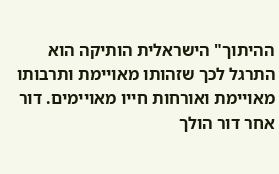ההיתוך" הישראלית הותיקה הוא התרגל לכך שזהותו מאויימת ותרבותו מאויימת ואורחות חייו מאויימים. דור אחר דור הולך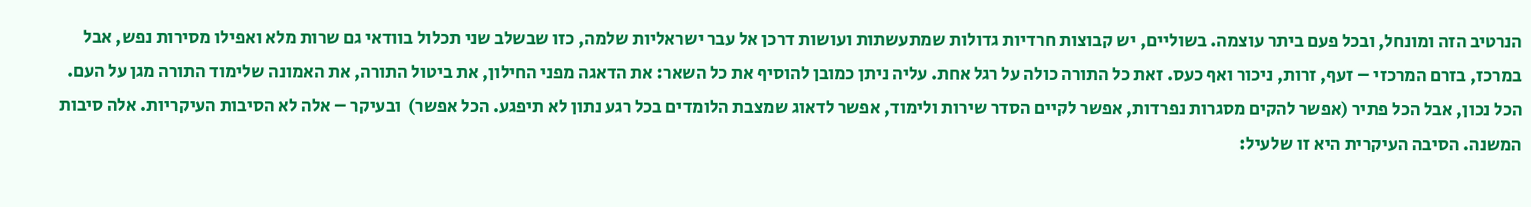הנרטיב הזה ומונחל, ובכל פעם ביתר עוצמה. בשוליים, יש קבוצות חרדיות גדולות שמתעשתות ועושות דרכן אל עבר ישראליות שלמה, כזו שבשלב שני תכלול בוודאי גם שרות מלא ואפילו מסירות נפש, אבל במרכז, בזרם המרכזי – זעף, זרות, ניכור ואף כעס. זאת כל התורה כולה על רגל אחת. עליה ניתן כמובן להוסיף את כל השאר: את הדאגה מפני החילון, את ביטול התורה, את האמונה שלימוד התורה מגן על העם. הכל נכון, אבל הכל פתיר (אפשר להקים מסגרות נפרדות, אפשר לקיים הסדר שירות ולימוד, אפשר לדאוג שמצבת הלומדים בכל רגע נתון לא תיפגע. הכל אפשר)  ובעיקר – אלה לא הסיבות העיקריות. אלה סיבות המשנה. הסיבה העיקרית היא זו שלעיל: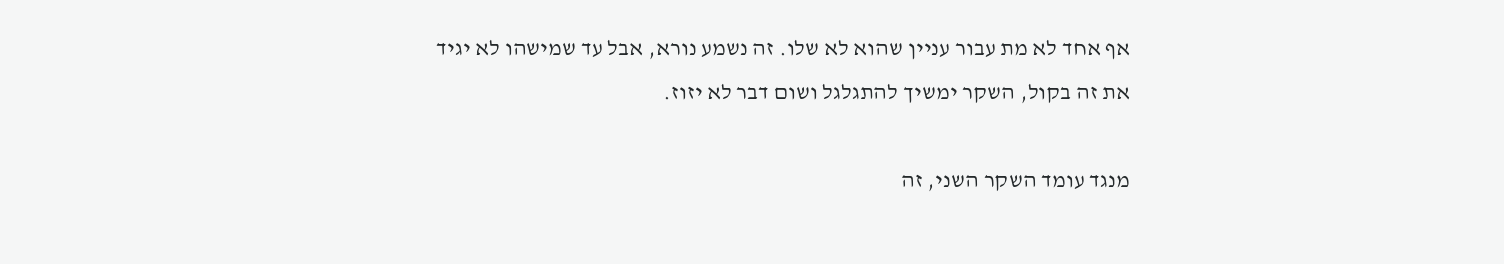אף אחד לא מת עבור עניין שהוא לא שלו. זה נשמע נורא, אבל עד שמישהו לא יגיד את זה בקול, השקר ימשיך להתגלגל ושום דבר לא יזוז.

מנגד עומד השקר השני, זה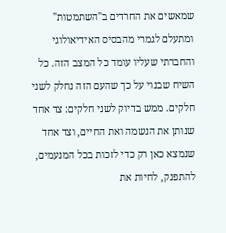שמאשים את החרדים ב"השתמטות" ומתעלם לגמרי מהבסיס האידיאולוגי והחברתי שעליו עומד כל המצב הזה. כל השיח שבנוי על כך שהעם הזה נחלק לשני חלקים. ממש בדיוק לשני חלקים: צד אחד שנותן את הנשמה ואת החיים, וצד אחד שנמצא כאן רק כדי לזכות בכל המנעמים, להתפנק, לחיות את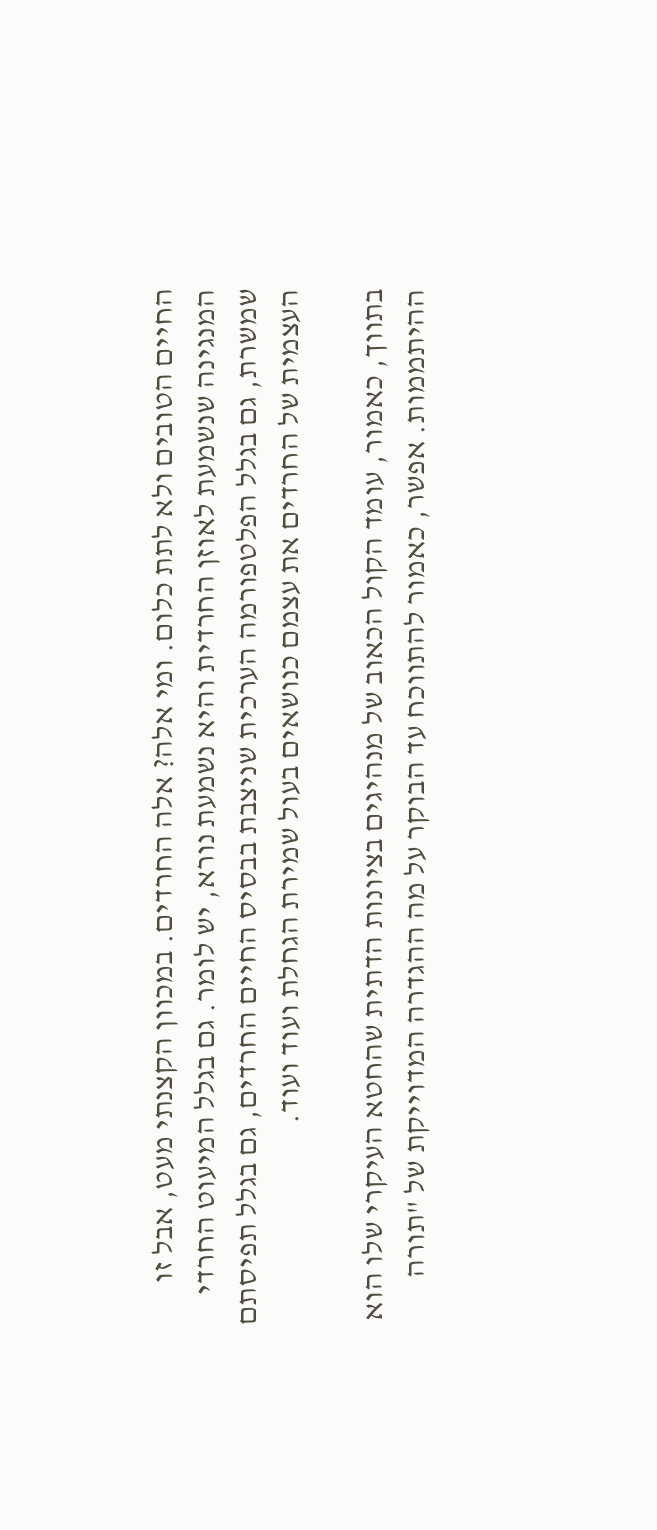החיים הטובים ולא לתת כלום. ומי אלה? אלה החרדים. במכוון הקצנתי מעט, אבל זו המנגינה שנשמעת לאוזן החרדית והיא נשמעת נורא, יש לומר. גם בגלל המיעוט החרדי שמשרת, גם בגלל הפלטפורמה הערכית שניצבת בבסיס החיים החרדים, גם בגלל תפיסתם העצמית של החרדים את עצמם כנושאים בעול שמירת הגחלת ועוד ועוד.

בתווך, כאמור, עומד הקול הכאוב של מנהיגים בציונות הדתית שהחטא העיקרי שלו הוא ההיתממות. אפשר, כאמור להתווכח עד הבוקר על מה ההגדרה המדוייקת של "תורה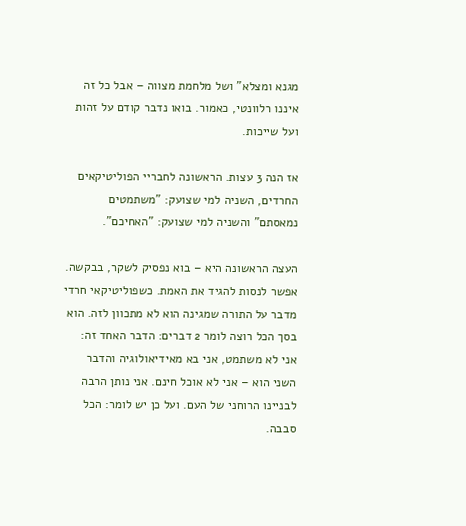מגנא ומצלא" ושל מלחמת מצווה – אבל כל זה איננו רלוונטי, כאמור. בואו נדבר קודם על זהות ועל שייכות.

אז הנה 3 עצות. הראשונה לחבריי הפוליטיקאים החרדים, השניה למי שצועק: "משתמטים נמאסתם" והשניה למי שצועק: "האחיכם".

העצה הראשונה היא – בוא נפסיק לשקר, בבקשה. אפשר לנסות להגיד את האמת. כשפוליטיקאי חרדי מדבר על התורה שמגינה הוא לא מתכוון לזה. הוא בסך הכל רוצה לומר 2 דברים: הדבר האחד זה: אני לא משתמט, אני בא מאידיאולוגיה והדבר השני הוא – אני לא אוכל חינם. אני נותן הרבה לבניינו הרוחני של העם. ועל כן יש לומר: הכל סבבה.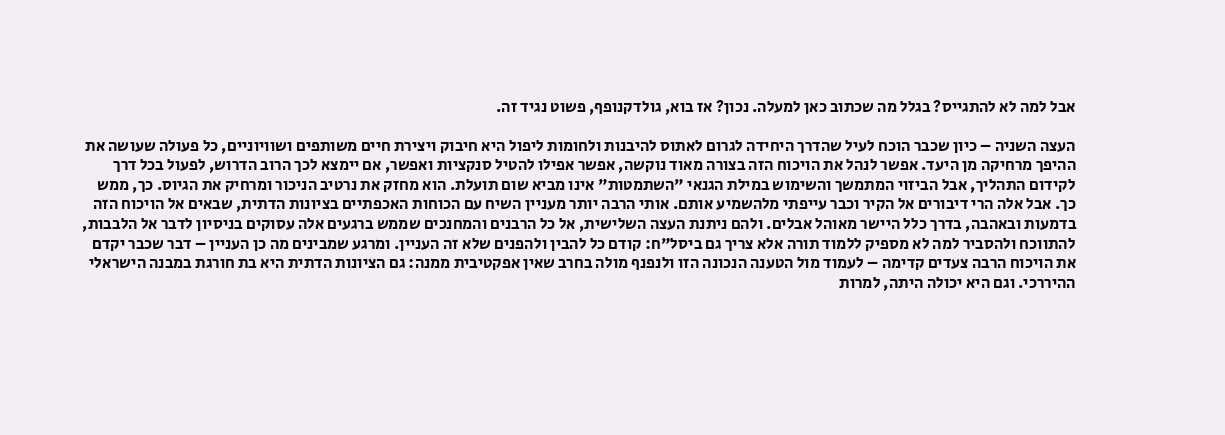אבל למה לא להתגייס? בגלל מה שכתוב כאן למעלה. נכון? אז בוא, גולדקנופף, פשוט נגיד זה.

העצה השניה – כיון שכבר הוכח לעיל שהדרך היחידה לגרום לאתוס להיבנות ולחומות ליפול היא חיבוק ויצירת חיים משותפים ושוויוניים, כל פעולה שעושה את ההיפך מרחיקה מן היעד. אפשר לנהל את הויכוח הזה בצורה מאוד נוקשה, אפשר אפילו להטיל סנקציות ואפשר, אם יימצא לכך הרוב הדרוש, לפעול בכל דרך לקידום התהליך, אבל הביזוי המתמשך והשימוש במילת הגנאי "השתמטות" אינו מביא שום תועלת. הוא מחזק את נרטיב הניכור ומרחיק את הגיוס. כך, ממש כך. אבל אלה הרי דיבורים אל הקיר וכבר עייפתי מלהשמיע אותם. אותי הרבה יותר מעניין השיח עם הכוחות האכפתיים בציונות הדתית, שבאים אל הויכוח הזה בדמעות ובאהבה, בדרך כלל היישר מאוהל אבלים. ולהם ניתנת העצה השלישית, אל כל הרבנים והמחנכים שממש ברגעים אלה עסוקים בניסיון לדבר אל הלבבות, להתווכח ולהסביר למה לא מספיק ללמוד תורה אלא צריך גם ביסל"ח: קודם כל להבין ולהפנים שלא זה העניין. ומרגע שמבינים מה כן העניין – דבר שכבר יקדם את הויכוח הרבה צעדים קדימה – לעמוד מול הטענה הנכונה הזו ולנפנף מולה בחרב שאין אפקטיבית ממנה: גם הציונות הדתית היא בת חורגת במבנה הישראלי ההיררכי. וגם היא יכולה היתה, למרות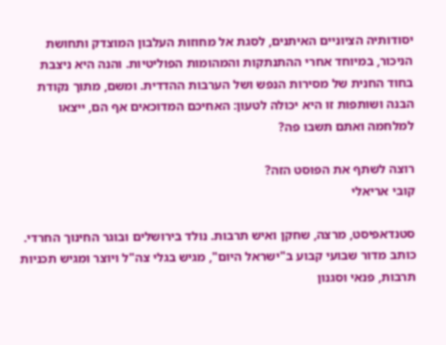יסודותיה הציוניים האיתנים, לסגת אל מחוזות העלבון המוצדק ותחושת הניכור, במיוחד אחרי ההתנתקות והמהומות הפוליטיות. והנה היא ניצבת בחוד החנית של מסירות הנפש ושל הערבות ההדדית. ומשם, מתוך נקודת הבנה ושותפות זו היא יכולה לטעון: האחיכם המדוכאים אף הם, ייצאו למלחמה ואתם תשבו פה?

רוצה לשתף את הפוסט הזה?
קובי אריאלי

סטנדאפיסט, מרצה, שחקן ואיש תרבות. נולד בירושלים ובוגר החינוך החרדי. כותב מדור שבועי קבוע ב"ישראל היום", מגיש בגלי צה"ל ויוצר ומגיש תכניות תרבות, פנאי וסגנון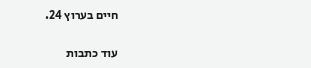חיים בערוץ 24.

עוד כתבות